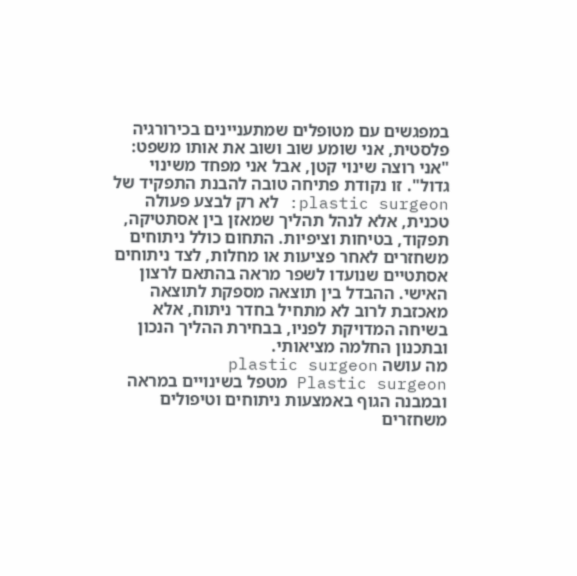במפגשים עם מטופלים שמתעניינים בכירורגיה פלסטית, אני שומע שוב ושוב את אותו משפט: "אני רוצה שינוי קטן, אבל אני מפחד משינוי גדול". זו נקודת פתיחה טובה להבנת התפקיד של plastic surgeon: לא רק לבצע פעולה טכנית, אלא לנהל תהליך שמאזן בין אסתטיקה, תפקוד, בטיחות וציפיות. התחום כולל ניתוחים משחזרים לאחר פציעות או מחלות, לצד ניתוחים אסתטיים שנועדו לשפר מראה בהתאם לרצון האישי. ההבדל בין תוצאה מספקת לתוצאה מאכזבת לרוב לא מתחיל בחדר ניתוח, אלא בשיחה המדויקת לפניו, בבחירת ההליך הנכון ובתכנון החלמה מציאותי.
מה עושה plastic surgeon
Plastic surgeon מטפל בשינויים במראה ובמבנה הגוף באמצעות ניתוחים וטיפולים משחזרים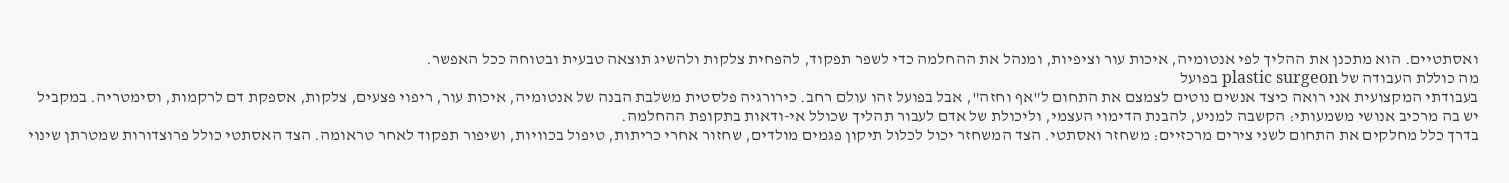ואסתטיים. הוא מתכנן את ההליך לפי אנטומיה, איכות עור וציפיות, ומנהל את ההחלמה כדי לשפר תפקוד, להפחית צלקות ולהשיג תוצאה טבעית ובטוחה ככל האפשר.
מה כוללת העבודה של plastic surgeon בפועל
בעבודתי המקצועית אני רואה כיצד אנשים נוטים לצמצם את התחום ל"אף וחזה", אבל בפועל זהו עולם רחב. כירורגיה פלסטית משלבת הבנה של אנטומיה, איכות עור, ריפוי פצעים, צלקות, אספקת דם לרקמות, וסימטריה. במקביל יש בה מרכיב אנושי משמעותי: הקשבה למניע, להבנת הדימוי העצמי, וליכולת של אדם לעבור תהליך שכולל אי-ודאות בתקופת ההחלמה.
בדרך כלל מחלקים את התחום לשני צירים מרכזיים: משחזר ואסתטי. הצד המשחזר יכול לכלול תיקון פגמים מולדים, שחזור אחרי כריתות, טיפול בכוויות, ושיפור תפקוד לאחר טראומה. הצד האסתטי כולל פרוצדורות שמטרתן שינוי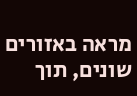מראה באזורים שונים, תוך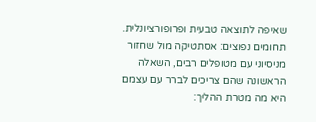שאיפה לתוצאה טבעית ופרופורציונלית.
תחומים נפוצים: אסתטיקה מול שחזור
מניסיוני עם מטופלים רבים, השאלה הראשונה שהם צריכים לברר עם עצמם היא מה מטרת ההליך: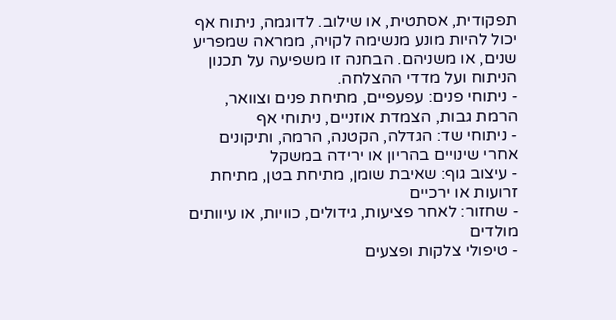תפקודית, אסתטית, או שילוב. לדוגמה, ניתוח אף יכול להיות מונע מנשימה לקויה, ממראה שמפריע שנים, או משניהם. הבחנה זו משפיעה על תכנון הניתוח ועל מדדי ההצלחה.
- ניתוחי פנים: עפעפיים, מתיחת פנים וצוואר, הרמת גבות, הצמדת אוזניים, ניתוחי אף
- ניתוחי שד: הגדלה, הקטנה, הרמה, ותיקונים אחרי שינויים בהריון או ירידה במשקל
- עיצוב גוף: שאיבת שומן, מתיחת בטן, מתיחת זרועות או ירכיים
- שחזור: לאחר פציעות, גידולים, כוויות, או עיוותים מולדים
- טיפולי צלקות ופצעים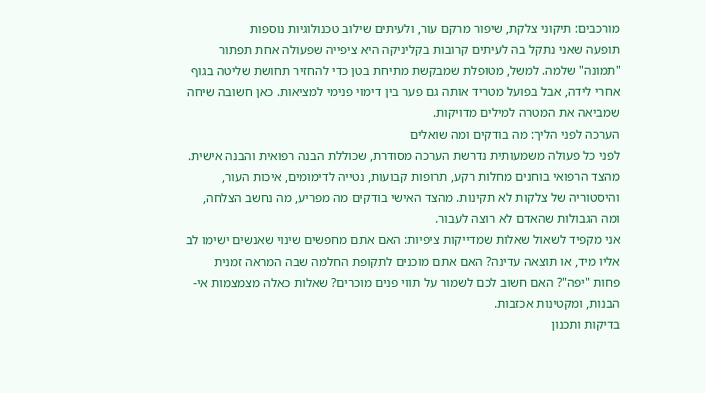מורכבים: תיקוני צלקת, שיפור מרקם עור, ולעיתים שילוב טכנולוגיות נוספות
תופעה שאני נתקל בה לעיתים קרובות בקליניקה היא ציפייה שפעולה אחת תפתור "תמונה" שלמה. למשל, מטופלת שמבקשת מתיחת בטן כדי להחזיר תחושת שליטה בגוף אחרי לידה, אבל בפועל מטריד אותה גם פער בין דימוי פנימי למציאות. כאן חשובה שיחה שמביאה את המטרה למילים מדויקות.
הערכה לפני הליך: מה בודקים ומה שואלים
לפני כל פעולה משמעותית נדרשת הערכה מסודרת, שכוללת הבנה רפואית והבנה אישית. מהצד הרפואי בוחנים מחלות רקע, תרופות קבועות, נטייה לדימומים, איכות העור, והיסטוריה של צלקות לא תקינות. מהצד האישי בודקים מה מפריע, מה נחשב הצלחה, ומה הגבולות שהאדם לא רוצה לעבור.
אני מקפיד לשאול שאלות שמדייקות ציפיות: האם אתם מחפשים שינוי שאנשים ישימו לב אליו מיד, או תוצאה עדינה? האם אתם מוכנים לתקופת החלמה שבה המראה זמנית פחות "יפה"? האם חשוב לכם לשמור על תווי פנים מוכרים? שאלות כאלה מצמצמות אי-הבנות, ומקטינות אכזבות.
בדיקות ותכנון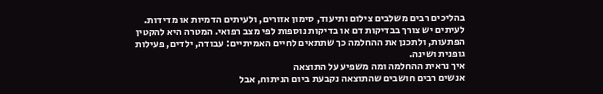בהליכים רבים משלבים צילום ותיעוד, סימון אזורים, ולעיתים הדמיות או מדידות. לעיתים יש צורך בבדיקות דם או בדיקות נוספות לפי מצב רפואי. המטרה היא להקטין הפתעות, ולתכנן את ההחלמה כך שתתאים לחיים האמיתיים: עבודה, ילדים, פעילות גופנית ושינה.
איך נראית ההחלמה ומה משפיע על התוצאה
אנשים רבים חושבים שהתוצאה נקבעת ביום הניתוח, אבל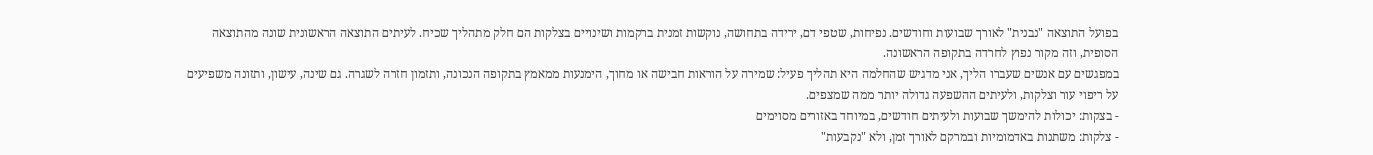בפועל התוצאה "נבנית" לאורך שבועות וחודשים. נפיחות, שטפי דם, ירידה בתחושה, נוקשות זמנית ברקמות ושינויים בצלקות הם חלק מתהליך שכיח. לעיתים התוצאה הראשונית שונה מהתוצאה הסופית, וזה מקור נפוץ לחרדה בתקופה הראשונה.
במפגשים עם אנשים שעברו הליך, אני מדגיש שהחלמה היא תהליך פעיל: שמירה על הוראות חבישה או מחוך, הימנעות ממאמץ בתקופה הנכונה, ותזמון חזרה לשגרה. גם שינה, עישון, ותזונה משפיעים על ריפוי עור וצלקות, ולעיתים ההשפעה גדולה יותר ממה שמצפים.
- בצקות: יכולות להימשך שבועות ולעיתים חודשים, במיוחד באזורים מסוימים
- צלקות: משתנות באדמומיות ובמרקם לאורך זמן, ולא "נקבעות"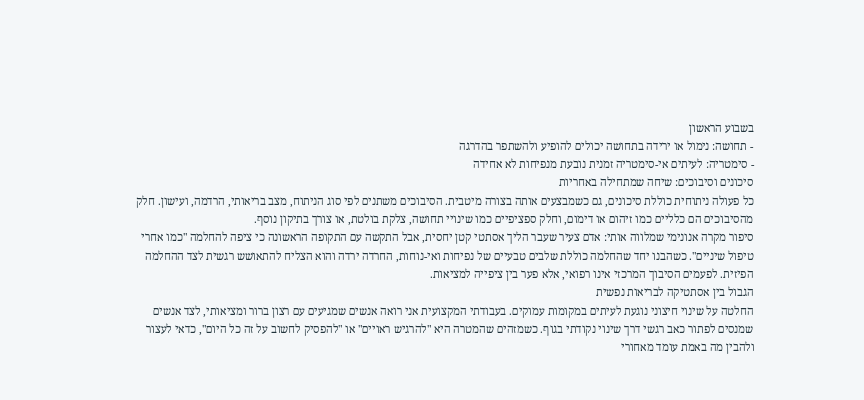בשבוע הראשון
- תחושה: נימול או ירידה בתחושה יכולים להופיע ולהשתפר בהדרגה
- סימטריה: לעיתים אי-סימטריה זמנית נובעת מנפיחות לא אחידה
סיכונים וסיבוכים: שיחה שמתחילה באחריות
כל פעולה ניתוחית כוללת סיכונים, גם כשמבצעים אותה בצורה מיטבית. הסיבוכים משתנים לפי סוג הניתוח, מצב בריאותי, הרדמה, ועישון. חלק מהסיבוכים הם כלליים כמו זיהום או דימום, וחלק ספציפיים כמו שינויי תחושה, צלקת בולטת, או צורך בתיקון נוסף.
סיפור מקרה אנונימי שמלווה אותי: אדם צעיר שעבר הליך אסתטי קטן יחסית, אבל התקשה עם התקופה הראשונה כי ציפה להחלמה "כמו אחרי טיפול שיניים". כשהבנו יחד שהחלמה כוללת שלבים טבעיים של נפיחות ואי-נוחות, החרדה ירדה והוא הצליח להתאושש רגשית לצד ההחלמה הפיזית. לפעמים הסיבוך המרכזי אינו רפואי, אלא פער בין ציפייה למציאות.
הגבול בין אסתטיקה לבריאות נפשית
החלטה על שינוי חיצוני נוגעת לעיתים במקומות עמוקים. בעבודתי המקצועית אני רואה אנשים שמגיעים עם רצון ברור ומציאותי, לצד אנשים שמנסים לפתור כאב רגשי דרך שינוי נקודתי בגוף. כשמזהים שהמטרה היא "להרגיש ראויים" או "להפסיק לחשוב על זה כל היום", כדאי לעצור ולהבין מה באמת עומד מאחורי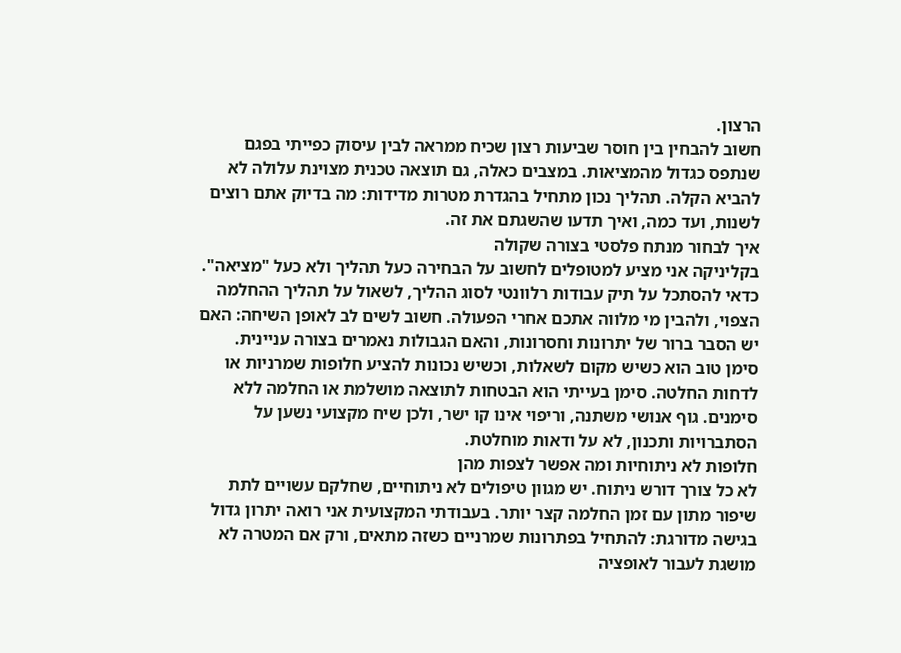הרצון.
חשוב להבחין בין חוסר שביעות רצון שכיח ממראה לבין עיסוק כפייתי בפגם שנתפס כגדול מהמציאות. במצבים כאלה, גם תוצאה טכנית מצוינת עלולה לא להביא הקלה. תהליך נכון מתחיל בהגדרת מטרות מדידות: מה בדיוק אתם רוצים לשנות, ועד כמה, ואיך תדעו שהשגתם את זה.
איך לבחור מנתח פלסטי בצורה שקולה
בקליניקה אני מציע למטופלים לחשוב על הבחירה כעל תהליך ולא כעל "מציאה". כדאי להסתכל על תיק עבודות רלוונטי לסוג ההליך, לשאול על תהליך ההחלמה הצפוי, ולהבין מי מלווה אתכם אחרי הפעולה. חשוב לשים לב לאופן השיחה: האם יש הסבר ברור של יתרונות וחסרונות, והאם הגבולות נאמרים בצורה עניינית.
סימן טוב הוא כשיש מקום לשאלות, וכשיש נכונות להציע חלופות שמרניות או לדחות החלטה. סימן בעייתי הוא הבטחות לתוצאה מושלמת או החלמה ללא סימנים. גוף אנושי משתנה, וריפוי אינו קו ישר, ולכן שיח מקצועי נשען על הסתברויות ותכנון, לא על ודאות מוחלטת.
חלופות לא ניתוחיות ומה אפשר לצפות מהן
לא כל צורך דורש ניתוח. יש מגוון טיפולים לא ניתוחיים, שחלקם עשויים לתת שיפור מתון עם זמן החלמה קצר יותר. בעבודתי המקצועית אני רואה יתרון גדול בגישה מדורגת: להתחיל בפתרונות שמרניים כשזה מתאים, ורק אם המטרה לא מושגת לעבור לאופציה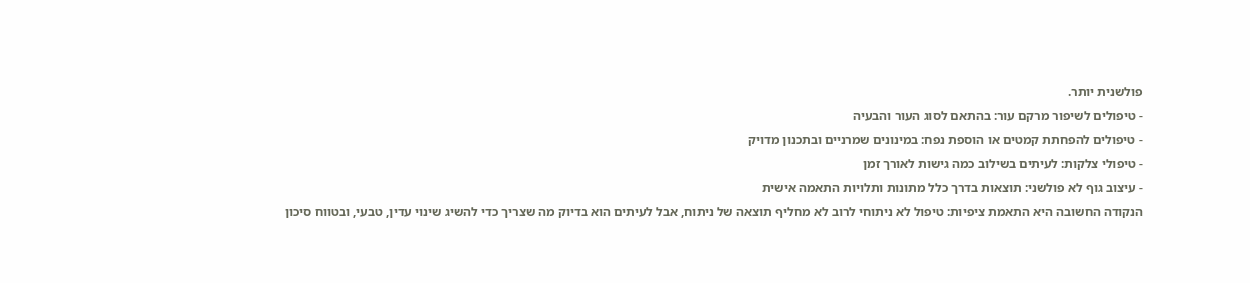פולשנית יותר.
- טיפולים לשיפור מרקם עור: בהתאם לסוג העור והבעיה
- טיפולים להפחתת קמטים או הוספת נפח: במינונים שמרניים ובתכנון מדויק
- טיפולי צלקות: לעיתים בשילוב כמה גישות לאורך זמן
- עיצוב גוף לא פולשני: תוצאות בדרך כלל מתונות ותלויות התאמה אישית
הנקודה החשובה היא התאמת ציפיות: טיפול לא ניתוחי לרוב לא מחליף תוצאה של ניתוח, אבל לעיתים הוא בדיוק מה שצריך כדי להשיג שינוי עדין, טבעי, ובטווח סיכון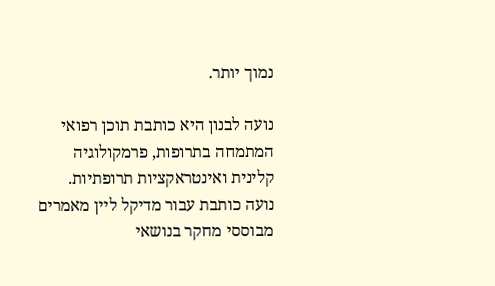נמוך יותר.

נועה לבנון היא כותבת תוכן רפואי המתמחה בתרופות, פרמקולוגיה קלינית ואינטראקציות תרופתיות. נועה כותבת עבור מדיקל ליין מאמרים מבוססי מחקר בנושאי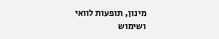מינון, תופעות לוואי ושימוש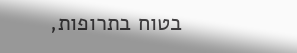בטוח בתרופות,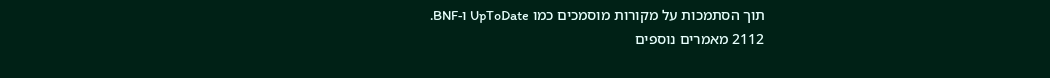תוך הסתמכות על מקורות מוסמכים כמו UpToDate ו-BNF.
2112 מאמרים נוספים